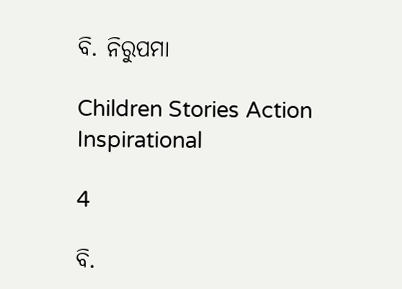ବି. ନିରୁପମା

Children Stories Action Inspirational

4

ବି.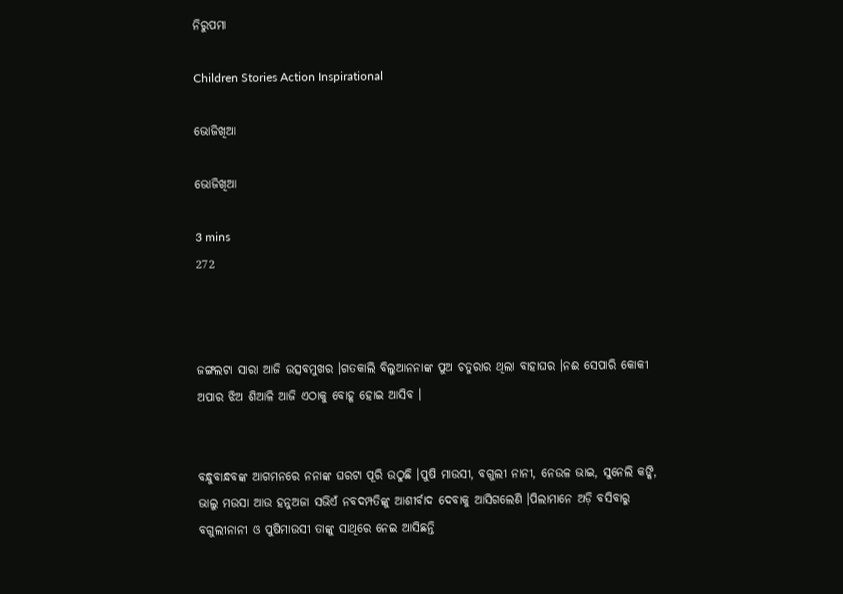ନିରୁପମା

Children Stories Action Inspirational

ଭୋଜିଖିଆ

ଭୋଜିଖିଆ

3 mins
272



ଜଙ୍ଗଲଟା ସାରା ଆଜି ଉତ୍ସବମୁଖର ।ଗତକାଲି ବିଲୁଆନନାଙ୍କ ପୁଅ ଚତୁରାର ଥିଲା ବାହାଘର ।ନଈ ସେପାରି କୋକୀ ଅପାର ଝିଅ ଶିଆଳି ଆଜି ଏଠାକୁ ବୋହୂ ହୋଇ ଆସିବ ।


ବନ୍ଧୁବାନ୍ଧବଙ୍କ ଆଗମନରେ ନନାଙ୍କ ଘରଟା ପୂରି ଉଠୁଛି ।ପୁଷି ମାଉସୀ, ବଗୁଲୀ ନାନୀ, ନେଉଳ ଭାଇ, ସୁନେଲି କଙ୍କି, ଭାଲୁ ମଉସା ଆଉ ହନୁଅଜା ସଭିଏଁ ନବଦମ୍ପତିଙ୍କୁ ଆଶୀର୍ବାଦ ଦେବାକୁ ଆସିଗଲେଣି ।ପିଲାମାନେ ଅଡ଼ି ବସିବାରୁ ବଗୁଲୀନାନୀ ଓ ପୁଷିମାଉସୀ ତାଙ୍କୁ ସାଥିରେ ନେଇ ଆସିଛନ୍ତି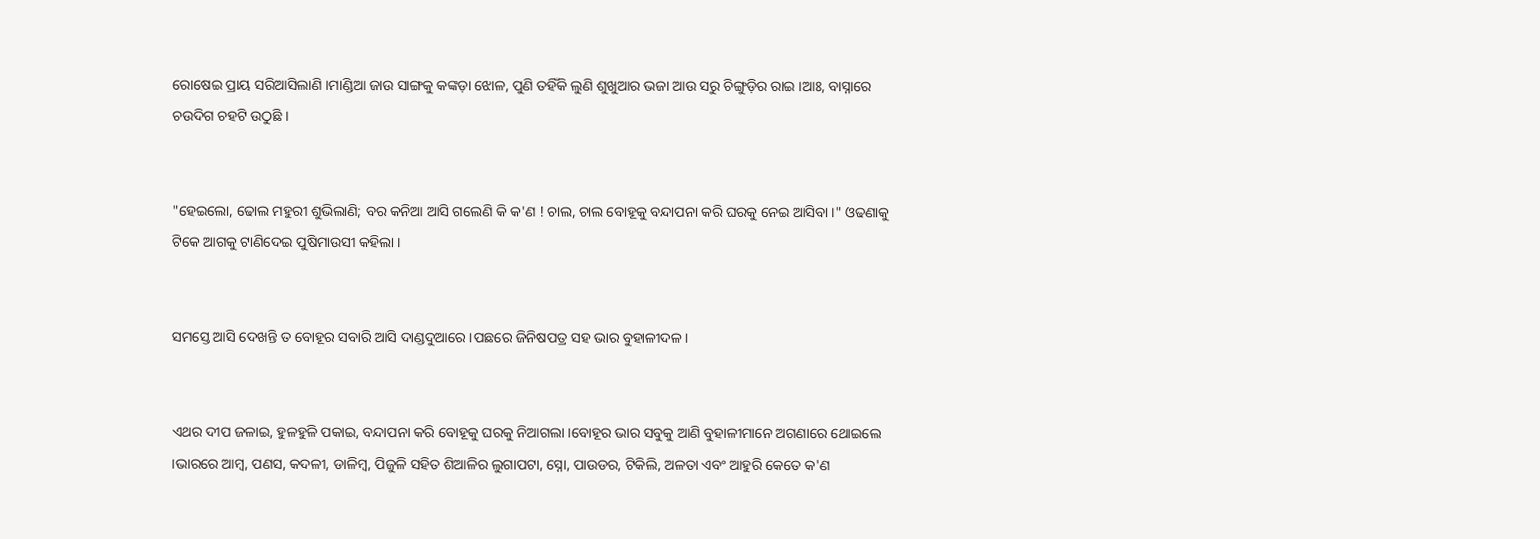ରୋଷେଇ ପ୍ରାୟ ସରିଆସିଲାଣି ।ମାଣ୍ଡିଆ ଜାଉ ସାଙ୍ଗକୁ କଙ୍କଡ଼ା ଝୋଳ, ପୁଣି ତହିଁକି ଲୁଣି ଶୁଖୁଆର ଭଜା ଆଉ ସରୁ ଚିଙ୍ଗୁଡ଼ିର ରାଇ ।ଆଃ, ବାସ୍ନାରେ ଚଉଦିଗ ଚହଟି ଉଠୁଛି ।


"ହେଇଲୋ, ଢୋଲ ମହୁରୀ ଶୁଭିଲାଣି; ବର କନିଆ ଆସି ଗଲେଣି କି କ'ଣ ! ଚାଲ, ଚାଲ ବୋହୂକୁ ବନ୍ଦାପନା କରି ଘରକୁ ନେଇ ଆସିବା ।" ଓଢଣାକୁ ଟିକେ ଆଗକୁ ଟାଣିଦେଇ ପୁଷିମାଉସୀ କହିଲା ।


ସମସ୍ତେ ଆସି ଦେଖନ୍ତି ତ ବୋହୂର ସବାରି ଆସି ଦାଣ୍ଡଦୁଆରେ ।ପଛରେ ଜିନିଷପତ୍ର ସହ ଭାର ବୁହାଳୀଦଳ।


ଏଥର ଦୀପ ଜଳାଇ, ହୁଳହୁଳି ପକାଇ, ବନ୍ଦାପନା କରି ବୋହୂକୁ ଘରକୁ ନିଆଗଲା ।ବୋହୂର ଭାର ସବୁକୁ ଆଣି ବୁହାଳୀମାନେ ଅଗଣାରେ ଥୋଇଲେ ।ଭାରରେ ଆମ୍ବ, ପଣସ, କଦଳୀ, ଡାଳିମ୍ବ, ପିଜୁଳି ସହିତ ଶିଆଳିର ଲୁଗାପଟା, ସ୍ନୋ, ପାଉଡର, ଟିକିଲି, ଅଳତା ଏବଂ ଆହୁରି କେତେ କ'ଣ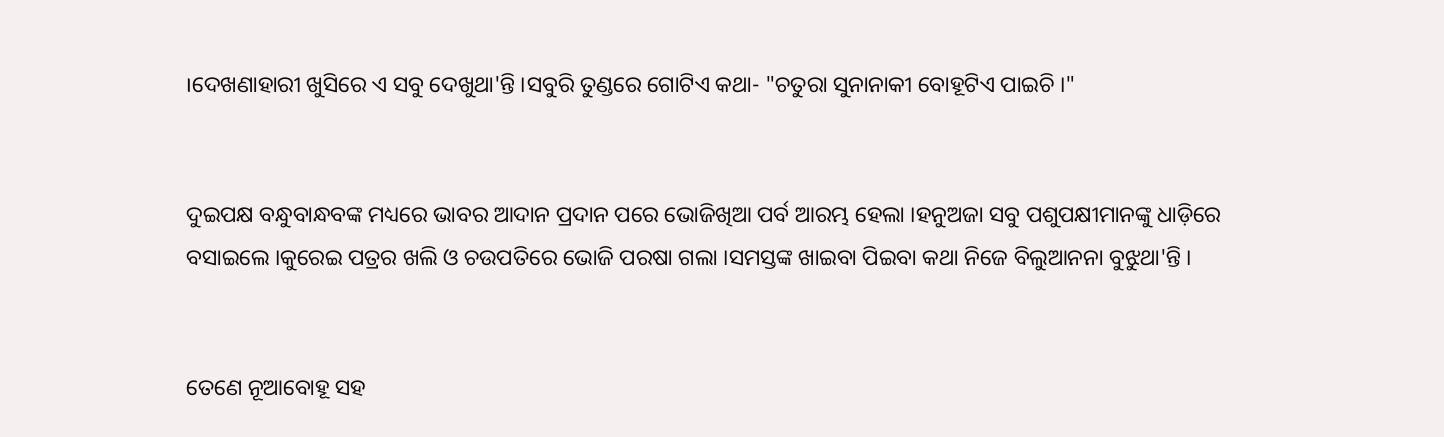।ଦେଖଣାହାରୀ ଖୁସିରେ ଏ ସବୁ ଦେଖୁଥା'ନ୍ତି ।ସବୁରି ତୁଣ୍ଡରେ ଗୋଟିଏ କଥା- "ଚତୁରା ସୁନାନାକୀ ବୋହୂଟିଏ ପାଇଚି ।"


ଦୁଇପକ୍ଷ ବନ୍ଧୁବାନ୍ଧବଙ୍କ ମଧ୍ୟରେ ଭାବର ଆଦାନ ପ୍ରଦାନ ପରେ ଭୋଜିଖିଆ ପର୍ବ ଆରମ୍ଭ ହେଲା ।ହନୁଅଜା ସବୁ ପଶୁପକ୍ଷୀମାନଙ୍କୁ ଧାଡ଼ିରେ ବସାଇଲେ ।କୁରେଇ ପତ୍ରର ଖଲି ଓ ଚଉପତିରେ ଭୋଜି ପରଷା ଗଲା ।ସମସ୍ତଙ୍କ ଖାଇବା ପିଇବା କଥା ନିଜେ ବିଲୁଆନନା ବୁଝୁଥା'ନ୍ତି ।


ତେଣେ ନୂଆବୋହୂ ସହ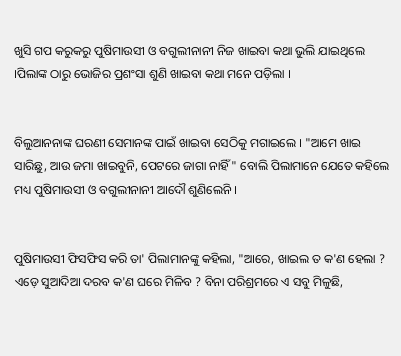ଖୁସି ଗପ କରୁକରୁ ପୁଷିମାଉସୀ ଓ ବଗୁଲୀନାନୀ ନିଜ ଖାଇବା କଥା ଭୁଲି ଯାଇଥିଲେ ।ପିଲାଙ୍କ ଠାରୁ ଭୋଜିର ପ୍ରଶଂସା ଶୁଣି ଖାଇବା କଥା ମନେ ପଡ଼ିଲା ।


ବିଲୁଆନନାଙ୍କ ଘରଣୀ ସେମାନଙ୍କ ପାଇଁ ଖାଇବା ସେଠିକୁ ମଗାଇଲେ । "ଆମେ ଖାଇ ସାରିଛୁ, ଆଉ ଜମା ଖାଇବୁନି, ପେଟରେ ଜାଗା ନାହିଁ" ବୋଲି ପିଲାମାନେ ଯେତେ କହିଲେ ମଧ୍ୟ ପୁଷିମାଉସୀ ଓ ବଗୁଲୀନାନୀ ଆଦୌ ଶୁଣିଲେନି ।


ପୁଷିମାଉସୀ ଫିସଫିସ କରି ତା' ପିଲାମାନଙ୍କୁ କହିଲା, "ଆରେ, ଖାଇଲ ତ କ'ଣ ହେଲା ? ଏଡ଼େ ସୁଆଦିଆ ଦରବ କ'ଣ ଘରେ ମିଳିବ ? ବିନା ପରିଶ୍ରମରେ ଏ ସବୁ ମିଳୁଛି,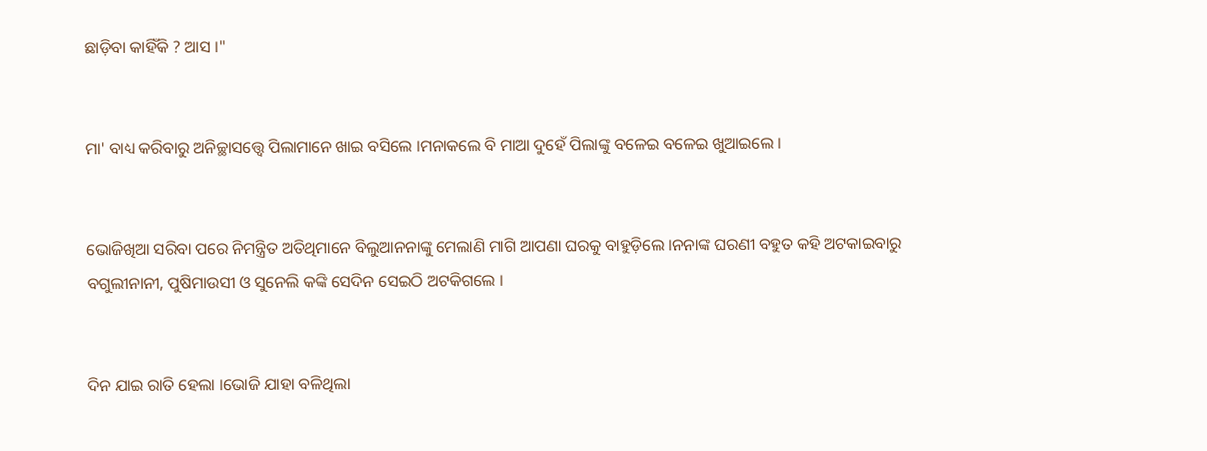ଛାଡ଼ିବା କାହିଁକି ? ଆସ ।"


ମା' ବାଧ୍ୟ କରିବାରୁ ଅନିଚ୍ଛାସତ୍ତ୍ୱେ ପିଲାମାନେ ଖାଇ ବସିଲେ ।ମନାକଲେ ବି ମାଆ ଦୁହେଁ ପିଲାଙ୍କୁ ବଳେଇ ବଳେଇ ଖୁଆଇଲେ ।


ଭୋଜିଖିଆ ସରିବା ପରେ ନିମନ୍ତ୍ରିତ ଅତିଥିମାନେ ବିଲୁଆନନାଙ୍କୁ ମେଲାଣି ମାଗି ଆପଣା ଘରକୁ ବାହୁଡ଼ିଲେ ।ନନାଙ୍କ ଘରଣୀ ବହୁତ କହି ଅଟକାଇବାରୁ ବଗୁଲୀନାନୀ, ପୁଷିମାଉସୀ ଓ ସୁନେଲି କଙ୍କି ସେଦିନ ସେଇଠି ଅଟକିଗଲେ ।


ଦିନ ଯାଇ ରାତି ହେଲା ।ଭୋଜି ଯାହା ବଳିଥିଲା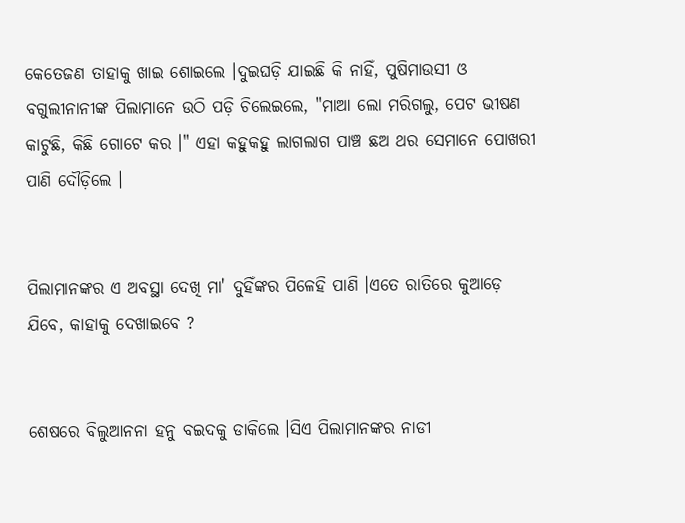କେତେଜଣ ତାହାକୁ ଖାଇ ଶୋଇଲେ ।ଦୁଇଘଡ଼ି ଯାଇଛି କି ନାହିଁ, ପୁଷିମାଉସୀ ଓ ବଗୁଲୀନାନୀଙ୍କ ପିଲାମାନେ ଉଠି ପଡ଼ି ଚିଲେଇଲେ, "ମାଆ ଲୋ ମରିଗଲୁ, ପେଟ ଭୀଷଣ କାଟୁଛି, କିଛି ଗୋଟେ କର ।" ଏହା କହୁକହୁ ଲାଗଲାଗ ପାଞ୍ଚ ଛଅ ଥର ସେମାନେ ପୋଖରୀ ପାଣି ଦୌଡ଼ିଲେ ।


ପିଲାମାନଙ୍କର ଏ ଅବସ୍ଥା ଦେଖି ମା' ଦୁହିଁଙ୍କର ପିଳେହି ପାଣି ।ଏତେ ରାତିରେ କୁଆଡ଼େ ଯିବେ, କାହାକୁ ଦେଖାଇବେ ?


ଶେଷରେ ବିଲୁଆନନା ହନୁ ବଇଦକୁ ଡାକିଲେ ।ସିଏ ପିଲାମାନଙ୍କର ନାଡୀ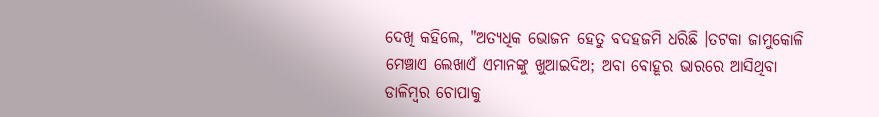ଦେଖି କହିଲେ, "ଅତ୍ୟଧିକ ଭୋଜନ ହେତୁ ବଦହଜମି ଧରିଛି ।ତଟକା ଜାମୁକୋଳି ମେଞ୍ଚାଏ ଲେଖାଏଁ ଏମାନଙ୍କୁ ଖୁଆଇଦିଅ; ଅବା ବୋହୂର ଭାରରେ ଆସିଥିବା ଡାଳିମ୍ବର ଚୋପାକୁ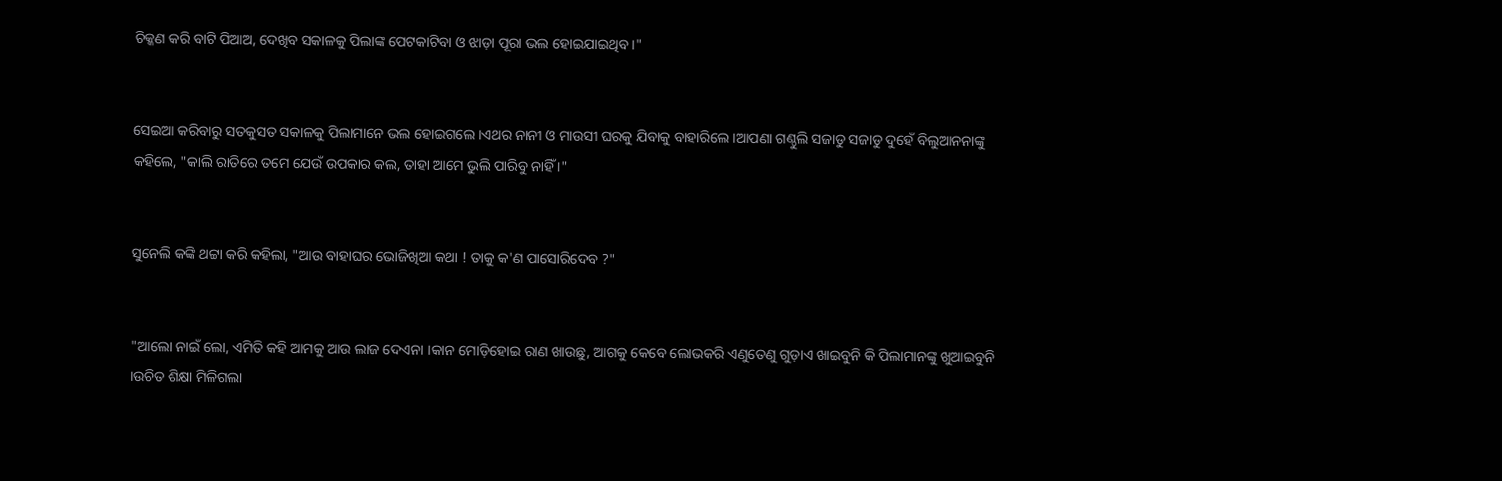ଚିକ୍କଣ କରି ବାଟି ପିଆଅ, ଦେଖିବ ସକାଳକୁ ପିଲାଙ୍କ ପେଟକାଟିବା ଓ ଝାଡ଼ା ପୂରା ଭଲ ହୋଇଯାଇଥିବ ।"


ସେଇଆ କରିବାରୁ ସତକୁସତ ସକାଳକୁ ପିଲାମାନେ ଭଲ ହୋଇଗଲେ ।ଏଥର ନାନୀ ଓ ମାଉସୀ ଘରକୁ ଯିବାକୁ ବାହାରିଲେ ।ଆପଣା ଗଣ୍ଠୁଲି ସଜାଡୁ ସଜାଡୁ ଦୁହେଁ ବିଲୁଆନନାଙ୍କୁ କହିଲେ, "କାଲି ରାତିରେ ତମେ ଯେଉଁ ଉପକାର କଲ, ତାହା ଆମେ ଭୁଲି ପାରିବୁ ନାହିଁ ।"


ସୁନେଲି କଙ୍କି ଥଟ୍ଟା କରି କହିଲା, "ଆଉ ବାହାଘର ଭୋଜିଖିଆ କଥା ! ତାକୁ କ'ଣ ପାସୋରିଦେବ ?"


"ଆଲୋ ନାଇଁ ଲୋ, ଏମିତି କହି ଆମକୁ ଆଉ ଲାଜ ଦେଏନା ।କାନ ମୋଡ଼ିହୋଇ ରାଣ ଖାଉଛୁ, ଆଗକୁ କେବେ ଲୋଭକରି ଏଣୁତେଣୁ ଗୁଡ଼ାଏ ଖାଇବୁନି କି ପିଲାମାନଙ୍କୁ ଖୁଆଇବୁନି ।ଉଚିତ ଶିକ୍ଷା ମିଳିଗଲା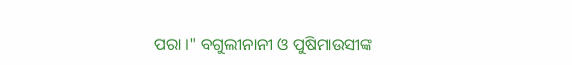ପରା ।" ବଗୁଲୀନାନୀ ଓ ପୁଷିମାଉସୀଙ୍କ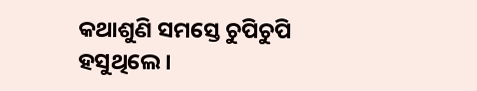କଥାଶୁଣି ସମସ୍ତେ ଚୁପିଚୁପି ହସୁଥିଲେ ।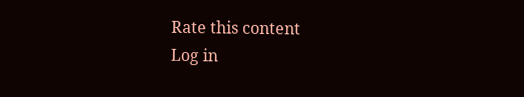Rate this content
Log in